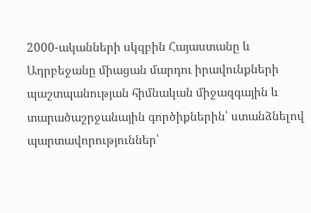2000-ականների սկզբին Հայաստանը և Ադրբեջանը միացան մարդու իրավունքների պաշտպանության հիմնական միջազգային և տարածաշրջանային գործիքներին՝ ստանձնելով պարտավորություններ՝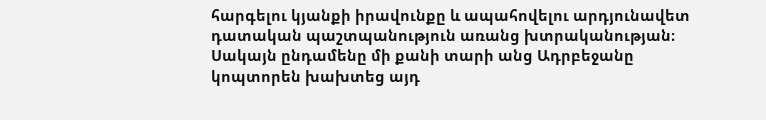հարգելու կյանքի իրավունքը և ապահովելու արդյունավետ դատական պաշտպանություն առանց խտրականության։ Սակայն ընդամենը մի քանի տարի անց Ադրբեջանը կոպտորեն խախտեց այդ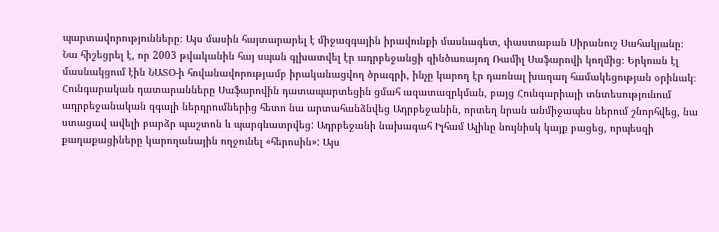պարտավորությունները։ Այս մասին հայտարարել է միջազգային իրավունքի մասնագետ, փաստաբան Սիրանուշ Սահակյանը։
Նա հիշեցրել է, որ 2003 թվականին հայ սպան գլխատվել էր ադրբեջանցի զինծառայող Ռամիլ Սաֆարովի կողմից։ Երկուսն էլ մասնակցում էին ՆԱՏՕ-ի հովանավորությամբ իրականացվող ծրագրի, ինչը կարող էր դառնալ խաղաղ համակեցության օրինակ։ Հունգարական դատարանները Սաֆարովին դատապարտեցին ցմահ ազատազրկման, բայց Հունգարիայի տնտեսությունում ադրբեջանական զգալի ներդրումներից հետո նա արտահանձնվեց Ադրբեջանին, որտեղ նրան անմիջապես ներում շնորհվեց, նա ստացավ ավելի բարձր պաշտոն և պարգևատրվեց: Ադրբեջանի նախագահ Իլհամ Ալիևը նույնիսկ կայք բացեց, որպեսզի քաղաքացիները կարողանային ողջունել «հերոսին»: Այս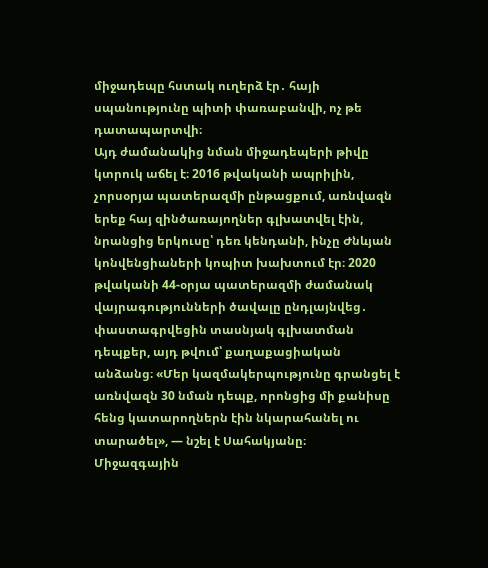միջադեպը հստակ ուղերձ էր․ հայի սպանությունը պիտի փառաբանվի, ոչ թե դատապարտվի։
Այդ ժամանակից նման միջադեպերի թիվը կտրուկ աճել է։ 2016 թվականի ապրիլին, չորսօրյա պատերազմի ընթացքում, առնվազն երեք հայ զինծառայողներ գլխատվել էին, նրանցից երկուսը՝ դեռ կենդանի, ինչը Ժնևյան կոնվենցիաների կոպիտ խախտում էր։ 2020 թվականի 44-օրյա պատերազմի ժամանակ վայրագությունների ծավալը ընդլայնվեց․ փաստագրվեցին տասնյակ գլխատման դեպքեր, այդ թվում՝ քաղաքացիական անձանց։ «Մեր կազմակերպությունը գրանցել է առնվազն 30 նման դեպք, որոնցից մի քանիսը հենց կատարողներն էին նկարահանել ու տարածել», — նշել է Սահակյանը։
Միջազգային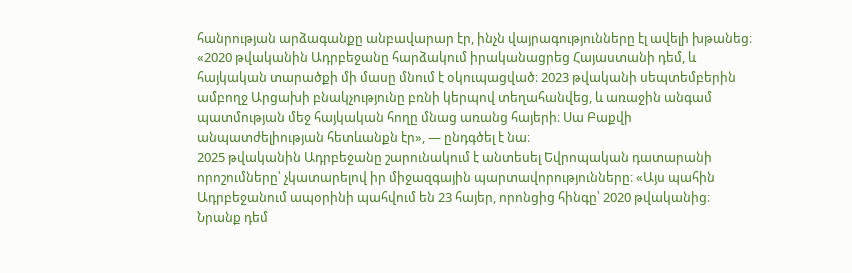հանրության արձագանքը անբավարար էր, ինչն վայրագությունները էլ ավելի խթանեց։ «2020 թվականին Ադրբեջանը հարձակում իրականացրեց Հայաստանի դեմ, և հայկական տարածքի մի մասը մնում է օկուպացված։ 2023 թվականի սեպտեմբերին ամբողջ Արցախի բնակչությունը բռնի կերպով տեղահանվեց, և առաջին անգամ պատմության մեջ հայկական հողը մնաց առանց հայերի։ Սա Բաքվի անպատժելիության հետևանքն էր», — ընդգծել է նա։
2025 թվականին Ադրբեջանը շարունակում է անտեսել Եվրոպական դատարանի որոշումները՝ չկատարելով իր միջազգային պարտավորությունները։ «Այս պահին Ադրբեջանում ապօրինի պահվում են 23 հայեր, որոնցից հինգը՝ 2020 թվականից։ Նրանք դեմ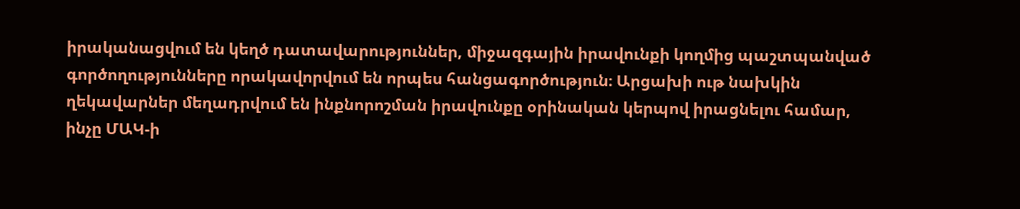իրականացվում են կեղծ դատավարություններ, միջազգային իրավունքի կողմից պաշտպանված գործողությունները որակավորվում են որպես հանցագործություն։ Արցախի ութ նախկին ղեկավարներ մեղադրվում են ինքնորոշման իրավունքը օրինական կերպով իրացնելու համար, ինչը ՄԱԿ-ի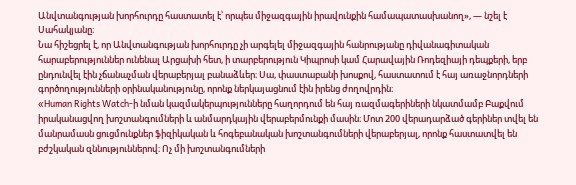Անվտանգության խորհուրդը հաստատել է՝ որպես միջազգային իրավունքին համապատասխանող», — նշել է Սահակյանը։
Նա հիշեցրել է, որ Անվտանգության խորհուրդը չի արգելել միջազգային հանրությանը դիվանագիտական հարաբերություններ ունենալ Արցախի հետ, ի տարբերություն Կիպրոսի կամ Հարավային Ռոդեզիայի դեպքերի, երբ ընդունվել էին չճանաչման վերաբերյալ բանաձևեր։ Սա, փաստաբանի խոսքով, հաստատում է հայ առաջնորդների գործողությունների օրինականությունը, որոնք ներկայացնում էին իրենց ժողովրդին։
«Human Rights Watch-ի նման կազմակերպությունները հաղորդում են հայ ռազմագերիների նկատմամբ Բաքվում իրականացվող խոշտանգումների և անմարդկային վերաբերմունքի մասին։ Մոտ 200 վերադարձած գերիներ տվել են մանրամասն ցուցմունքներ ֆիզիկական և հոգեբանական խոշտանգումների վերաբերյալ, որոնք հաստատվել են բժշկական զննություններով։ Ոչ մի խոշտանգումների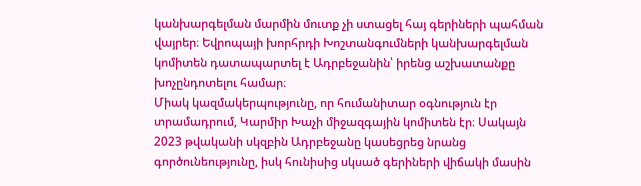կանխարգելման մարմին մուտք չի ստացել հայ գերիների պահման վայրեր։ Եվրոպայի խորհրդի Խոշտանգումների կանխարգելման կոմիտեն դատապարտել է Ադրբեջանին՝ իրենց աշխատանքը խոչընդոտելու համար։
Միակ կազմակերպությունը, որ հումանիտար օգնություն էր տրամադրում, Կարմիր Խաչի միջազգային կոմիտեն էր։ Սակայն 2023 թվականի սկզբին Ադրբեջանը կասեցրեց նրանց գործունեությունը, իսկ հունիսից սկսած գերիների վիճակի մասին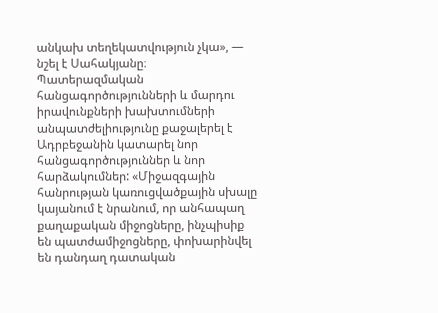անկախ տեղեկատվություն չկա», — նշել է Սահակյանը։
Պատերազմական հանցագործությունների և մարդու իրավունքների խախտումների անպատժելիությունը քաջալերել է Ադրբեջանին կատարել նոր հանցագործություններ և նոր հարձակումներ: «Միջազգային հանրության կառուցվածքային սխալը կայանում է նրանում, որ անհապաղ քաղաքական միջոցները, ինչպիսիք են պատժամիջոցները, փոխարինվել են դանդաղ դատական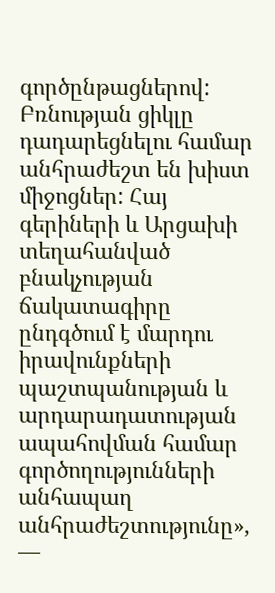գործընթացներով: Բռնության ցիկլը դադարեցնելու համար անհրաժեշտ են խիստ միջոցներ: Հայ գերիների և Արցախի տեղահանված բնակչության ճակատագիրը ընդգծում է մարդու իրավունքների պաշտպանության և արդարադատության ապահովման համար գործողությունների անհապաղ անհրաժեշտությունը», —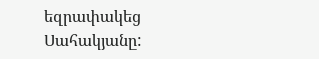եզրափակեց Սահակյանը: